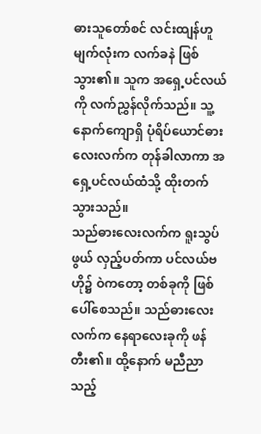ဓားသူတော်စင် လင်းထျန်ဟူ မျက်လုံးက လက်ခနဲ ဖြစ်သွား၏။ သူက အရှေ့ပင်လယ်ကို လက်ညွှန်လိုက်သည်။ သူ့နောက်ကျောရှိ ပုံရိပ်ယောင်ဓားလေးလက်က တုန်ခါလာကာ အရှေ့ပင်လယ်ထံသို့ ထိုးတက်သွားသည်။
သည်ဓားလေးလက်က ရူးသွပ်ဖွယ် လှည့်ပတ်ကာ ပင်လယ်ဗဟို၌ ဝဲကတော့ တစ်ခုကို ဖြစ်ပေါ်စေသည်။ သည်ဓားလေးလက်က နေရာလေးခုကို ဖန်တီး၏။ ထို့နောက် မညီညာသည့်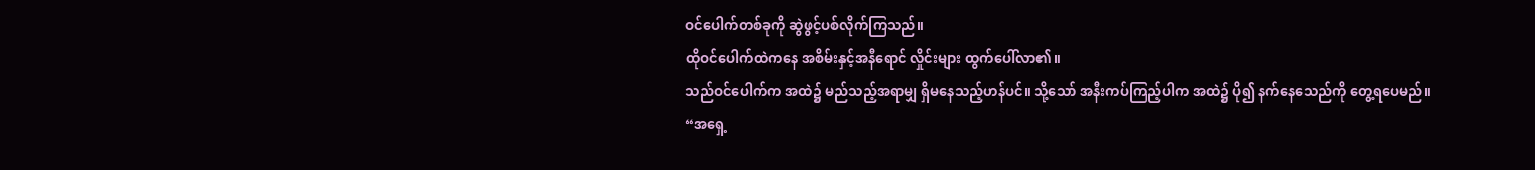ဝင်ပေါက်တစ်ခုကို ဆွဲဖွင့်ပစ်လိုက်ကြသည်။
ထိုဝင်ပေါက်ထဲကနေ အစိမ်းနှင့်အနီရောင် လှိုင်းများ ထွက်ပေါ်လာ၏။
သည်ဝင်ပေါက်က အထဲ၌ မည်သည့်အရာမျှ ရှိမနေသည့်ဟန်ပင်။ သို့သော် အနီးကပ်ကြည့်ပါက အထဲ၌ ပို၍ နက်နေသေည်ကို တွေ့ရပေမည်။
“အရှေ့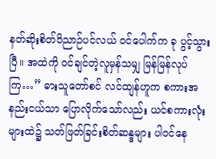နတ်ဆိုးစိတ်ဝိညာဉ်ပင်လယ် ဝင်ပေါက်က ခု ပွင့်သွားပြီ။ အထဲကို ဝင်ချင်တဲ့လူမှန်သမျှ မြန်မြန်လုပ်ကြ…” ဓားသူတော်စင် လင်ထျန်ဟူက စကားအနည်းငယ်သာ ပြောလိုက်သော်လည်း ယင်စကားလုံးများထဲ၌ သတ်ဖြတ်ခြင်းစိတ်ဆန္ဒများ ပါဝင်နေ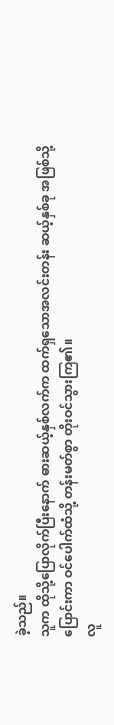ခဲ့သည်။
သူက ထိုသို့ပြောလိုက်ပြီးနောက် ဓားဆယ့်နှစ်လက်က ထက်ရှသောအလင်းတန်း ဆယ့်နှစ်ခု အဖြစ်သို့ ပြောင်းကာ ဝင်ပေါက်ထံသို့ တန်းမတ်စွာ တိုးဝင်သွားကြ၏။
လူ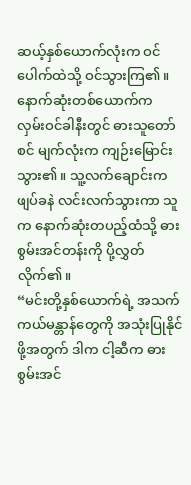ဆယ့်နှစ်ယောက်လုံးက ဝင်ပေါက်ထဲသို့ ဝင်သွားကြ၏။ နောက်ဆုံးတစ်ယောက်က လှမ်းဝင်ခါနီးတွင် ဓားသူတော်စင် မျက်လုံးက ကျဉ်းမြောင်းသွား၏။ သူ့လက်ချောင်းက ဖျပ်ခနဲ လင်းလက်သွားကာ သူက နောက်ဆုံးတပည့်ထံသို့ ဓားစွမ်းအင်တန်းကို ပို့လွှတ်လိုက်၏။
“မင်းတို့နှစ်ယောက်ရဲ့ အသက်ကယ်မန္တာန်တွေကို အသုံးပြုနိုင်ဖို့အတွက် ဒါက ငါ့ဆီက ဓားစွမ်းအင်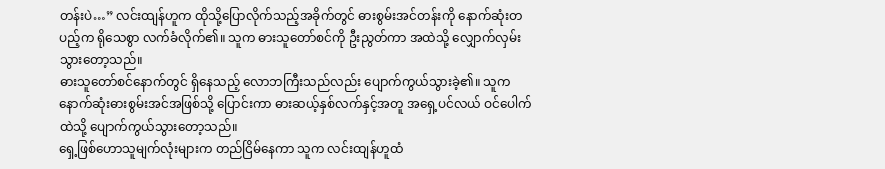တန်းပဲ…” လင်းထျန်ဟူက ထိုသို့ပြောလိုက်သည့်အခိုက်တွင် ဓားစွမ်းအင်တန်းကို နောက်ဆုံးတပည့်က ရိုသေစွာ လက်ခံလိုက်၏။ သူက ဓားသူတော်စင်ကို ဦးညွတ်ကာ အထဲသို့ လျှောက်လှမ်းသွားတော့သည်။
ဓားသူတော်စင်နောက်တွင် ရှိနေသည့် လောဘကြီးသည်လည်း ပျောက်ကွယ်သွားခဲ့၏။ သူက နောက်ဆုံးဓားစွမ်းအင်အဖြစ်သို့ ပြောင်းကာ ဓားဆယ့်နှစ်လက်နှင့်အတူ အရှေ့ပင်လယ် ဝင်ပေါက်ထဲသို့ ပျောက်ကွယ်သွားတော့သည်။
ရှေ့ဖြစ်ဟောသူမျက်လုံးများက တည်ငြိမ်နေကာ သူက လင်းထျန်ဟူထံ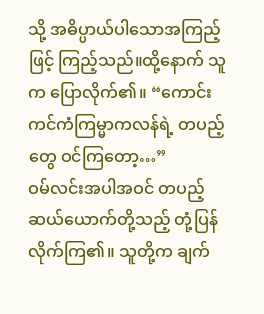သို့ အဓိပ္ပာယ်ပါသောအကြည့်ဖြင့် ကြည့်သည်။ထို့နောက် သူက ပြောလိုက်၏။ “ကောင်းကင်ကံကြမ္မာကလန်ရဲ့ တပည့်တွေ ဝင်ကြတော့…”
ဝမ်လင်းအပါအဝင် တပည့်ဆယ်ယောက်တို့သည့် တုံ့ပြန်လိုက်ကြ၏။ သူတို့က ချက်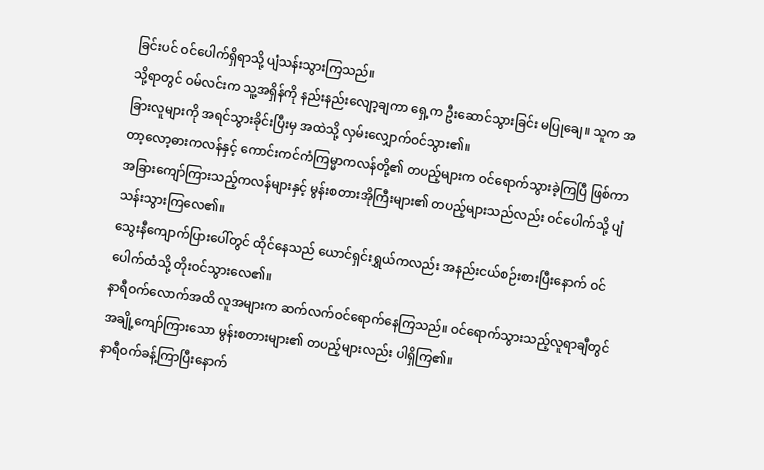ခြင်းပင် ဝင်ပေါက်ရှိရာသို့ ပျံသန်းသွားကြသည်။
သို့ရာတွင် ဝမ်လင်းက သူ့အရှိန်ကို နည်းနည်းလျော့ချကာ ရှေ့က ဦးဆောင်သွားခြင်း မပြုချေ။ သူက အခြားလူများကို အရင်သွားခိုင်းပြီးမှ အထဲသို့ လှမ်းလျှောက်ဝင်သွား၏။
တာ့လော့ဓားကလန်နှင့် ကောင်းကင်ကံကြမ္မာကလန်တို့၏ တပည့်များက ဝင်ရောက်သွားခဲ့ကြပြီ ဖြစ်ကာ အခြားကျော်ကြားသည့်ကလန်များနှင့် မွန်းစတားအိုကြီးများ၏ တပည့်များသည်လည်း ဝင်ပေါက်သို့ ပျံသန်းသွားကြလေ၏။
သွေးနီကျောက်ပြားပေါ်တွင် ထိုင်နေသည် ယောင်ရှင်းရွှယ်ကလည်း အနည်းငယ်စဉ်းစားပြီးနောက် ဝင်ပေါက်ထံသို့ တိုးဝင်သွားလေ၏။
နာရီဝက်လောက်အထိ လူအများက ဆက်လက်ဝင်ရောက်နေကြသည်။ ဝင်ရောက်သွားသည့်လူရာချီတွင် အချို့ကျော်ကြားသော မွန်းစတားများ၏ တပည့်များလည်း ပါရှိကြ၏။
နာရီဝက်ခန့်ကြာပြီးနောက်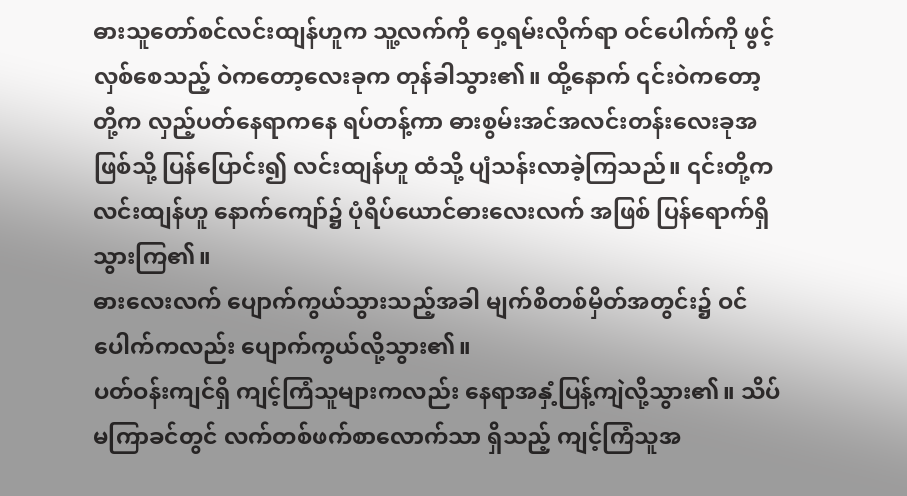ဓားသူတော်စင်လင်းထျန်ဟူက သူ့လက်ကို ဝှေ့ရမ်းလိုက်ရာ ဝင်ပေါက်ကို ဖွင့်လှစ်စေသည့် ဝဲကတော့လေးခုက တုန်ခါသွား၏။ ထို့နောက် ၎င်းဝဲကတော့တို့က လှည့်ပတ်နေရာကနေ ရပ်တန့်ကာ ဓားစွမ်းအင်အလင်းတန်းလေးခုအဖြစ်သို့ ပြန်ပြောင်း၍ လင်းထျန်ဟူ ထံသို့ ပျံသန်းလာခဲ့ကြသည်။ ၎င်းတို့က လင်းထျန်ဟူ နောက်ကျော်၌ ပုံရိပ်ယောင်ဓားလေးလက် အဖြစ် ပြန်ရောက်ရှိသွားကြ၏။
ဓားလေးလက် ပျောက်ကွယ်သွားသည့်အခါ မျက်စိတစ်မှိတ်အတွင်း၌ ဝင်ပေါက်ကလည်း ပျောက်ကွယ်လို့သွား၏။
ပတ်ဝန်းကျင်ရှိ ကျင့်ကြံသူများကလည်း နေရာအနှံ့ပြန့်ကျဲလို့သွား၏။ သိပ်မကြာခင်တွင် လက်တစ်ဖက်စာလောက်သာ ရှိသည့် ကျင့်ကြံသူအ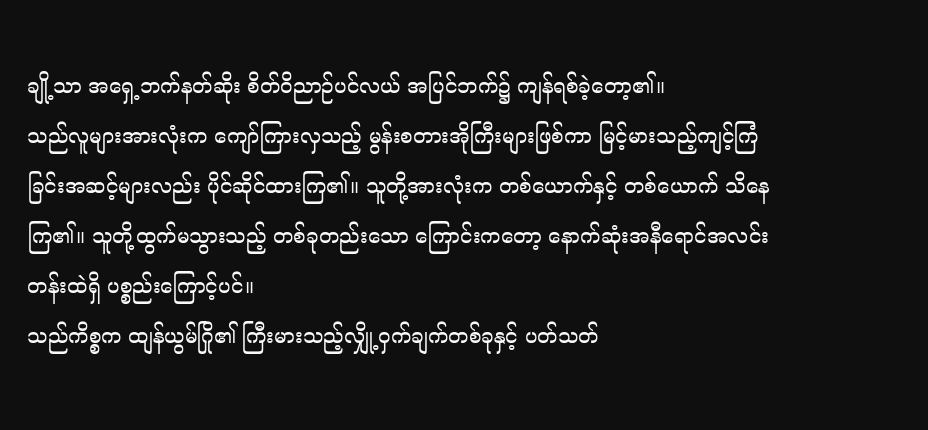ချို့သာ အရှေ့ဘက်နတ်ဆိုး စိတ်ဝိညာဉ်ပင်လယ် အပြင်ဘက်၌ ကျန်ရစ်ခဲ့တော့၏။
သည်လူများအားလုံးက ကျော်ကြားလှသည့် မွန်းစတားအိုကြီးများဖြစ်ကာ မြင့်မားသည့်ကျင့်ကြံခြင်းအဆင့်များလည်း ပိုင်ဆိုင်ထားကြ၏။ သူတို့အားလုံးက တစ်ယောက်နှင့် တစ်ယောက် သိနေကြ၏။ သူတို့ထွက်မသွားသည့် တစ်ခုတည်းသော ကြောင်းကတော့ နောက်ဆုံးအနီရောင်အလင်းတန်းထဲရှိ ပစ္စည်းကြောင့်ပင်။
သည်ကိစ္စက ထျန်ယွမ်ဂြို၏ ကြီးမားသည့်လျှို့ဝှက်ချက်တစ်ခုနှင့် ပတ်သတ်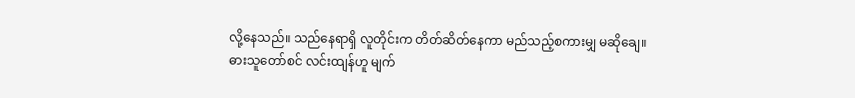လို့နေသည်။ သည်နေရာရှိ လူတိုင်းက တိတ်ဆိတ်နေကာ မည်သည့်စကားမျှ မဆိုချေ။
ဓားသူတော်စင် လင်းထျန်ဟူ မျက်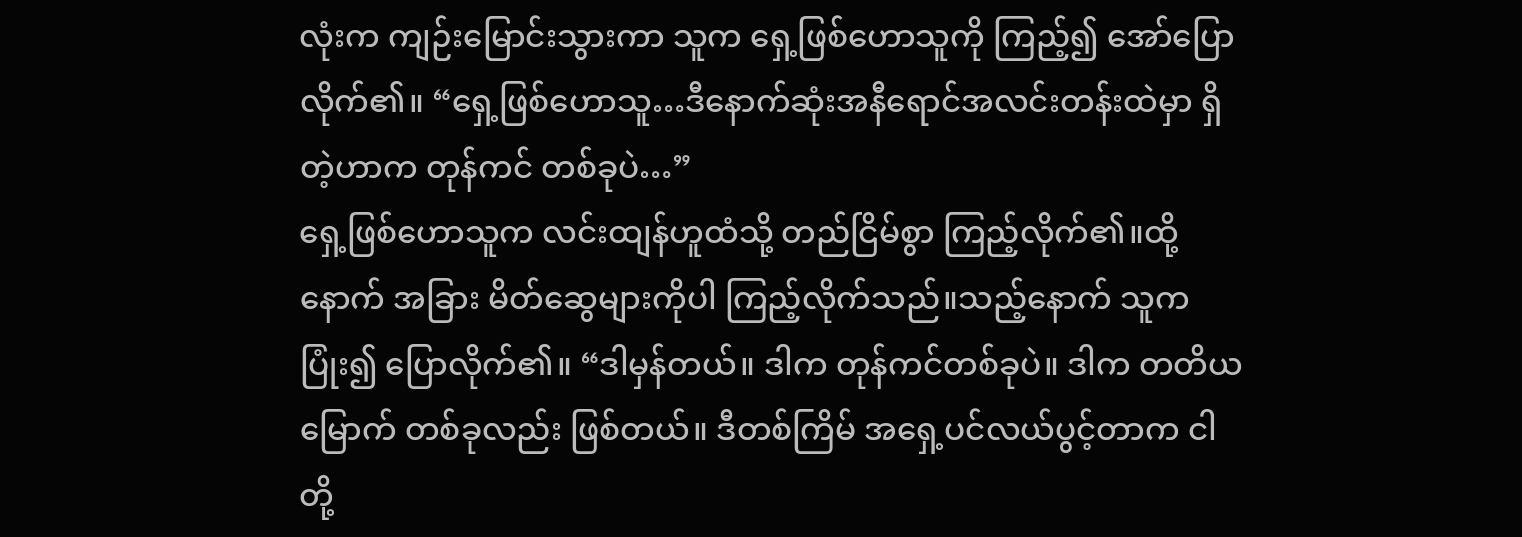လုံးက ကျဉ်းမြောင်းသွားကာ သူက ရှေ့ဖြစ်ဟောသူကို ကြည့်၍ အော်ပြောလိုက်၏။ “ရှေ့ဖြစ်ဟောသူ…ဒီနောက်ဆုံးအနီရောင်အလင်းတန်းထဲမှာ ရှိတဲ့ဟာက တုန်ကင် တစ်ခုပဲ…”
ရှေ့ဖြစ်ဟောသူက လင်းထျန်ဟူထံသို့ တည်ငြိမ်စွာ ကြည့်လိုက်၏။ထို့နောက် အခြား မိတ်ဆွေများကိုပါ ကြည့်လိုက်သည်။သည့်နောက် သူက ပြုံး၍ ပြောလိုက်၏။ “ဒါမှန်တယ်။ ဒါက တုန်ကင်တစ်ခုပဲ။ ဒါက တတိယမြောက် တစ်ခုလည်း ဖြစ်တယ်။ ဒီတစ်ကြိမ် အရှေ့ပင်လယ်ပွင့်တာက ငါတို့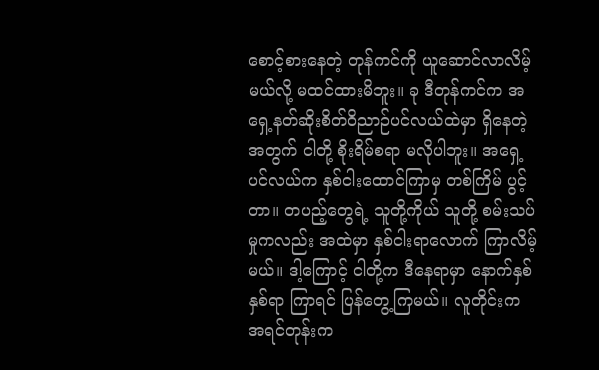စောင့်စားနေတဲ့ တုန်ကင်ကို ယူဆောင်လာလိမ့်မယ်လို့ မထင်ထားမိဘူး။ ခု ဒီတုန်ကင်က အရှေ့နတ်ဆိုးစိတ်ဝိညာဉ်ပင်လယ်ထဲမှာ ရှိနေတဲ့အတွက် ငါတို့ စိုးရိမ်စရာ မလိုပါဘူး။ အရှေ့ပင်လယ်က နှစ်ငါးထောင်ကြာမှ တစ်ကြိမ် ပွင့်တာ။ တပည့်တွေရဲ့ သူတို့ကိုယ် သူတို့ စမ်းသပ်မှုကလည်း အထဲမှာ နှစ်ငါးရာလောက် ကြာလိမ့်မယ်။ ဒါ့ကြောင့် ငါတို့က ဒီနေရာမှာ နောက်နှစ်နှစ်ရာ ကြာရင် ပြန်တွေ့ကြမယ်။ လူတိုင်းက အရင်တုန်းက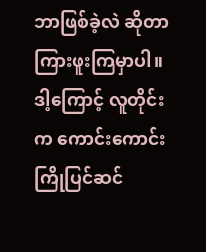ဘာဖြစ်ခဲ့လဲ ဆိုတာ ကြားဖူးကြမှာပါ။ ဒါ့ကြောင့် လူတိုင်းက ကောင်းကောင်းကြိုပြင်ဆင်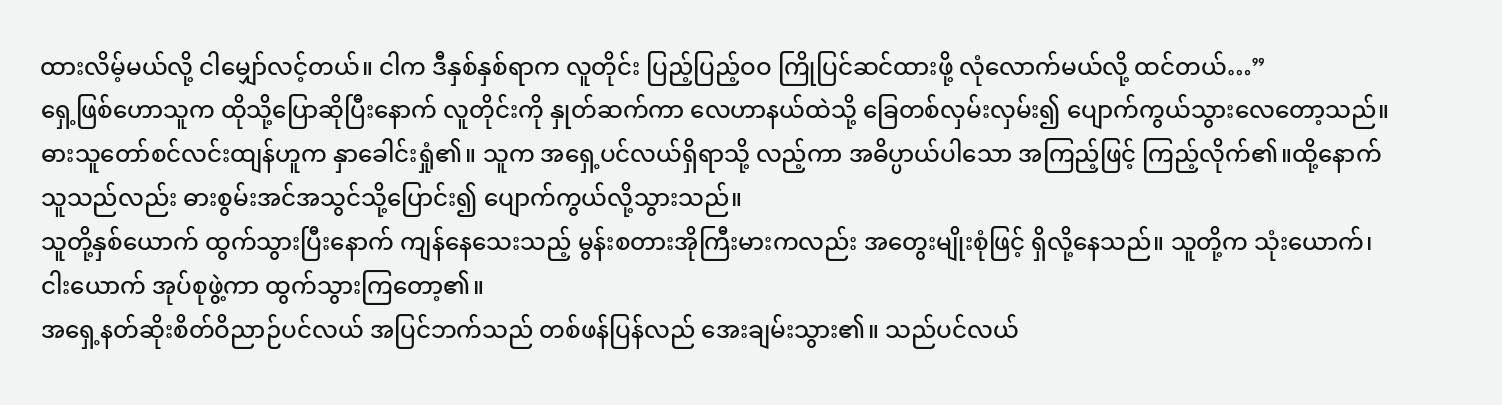ထားလိမ့်မယ်လို့ ငါမျှော်လင့်တယ်။ ငါက ဒီနှစ်နှစ်ရာက လူတိုင်း ပြည့်ပြည့်ဝဝ ကြိုပြင်ဆင်ထားဖို့ လုံလောက်မယ်လို့ ထင်တယ်…”
ရှေ့ဖြစ်ဟောသူက ထိုသို့ပြောဆိုပြီးနောက် လူတိုင်းကို နှုတ်ဆက်ကာ လေဟာနယ်ထဲသို့ ခြေတစ်လှမ်းလှမ်း၍ ပျောက်ကွယ်သွားလေတော့သည်။
ဓားသူတော်စင်လင်းထျန်ဟူက နှာခေါင်းရှုံ၏။ သူက အရှေ့ပင်လယ်ရှိရာသို့ လည့်ကာ အဓိပ္ပာယ်ပါသော အကြည့်ဖြင့် ကြည့်လိုက်၏။ထို့နောက် သူသည်လည်း ဓားစွမ်းအင်အသွင်သို့ပြောင်း၍ ပျောက်ကွယ်လို့သွားသည်။
သူတို့နှစ်ယောက် ထွက်သွားပြီးနောက် ကျန်နေသေးသည့် မွန်းစတားအိုကြီးမားကလည်း အတွေးမျိုးစုံဖြင့် ရှိလို့နေသည်။ သူတို့က သုံးယောက်၊ငါးယောက် အုပ်စုဖွဲ့ကာ ထွက်သွားကြတော့၏။
အရှေ့နတ်ဆိုးစိတ်ဝိညာဉ်ပင်လယ် အပြင်ဘက်သည် တစ်ဖန်ပြန်လည် အေးချမ်းသွား၏။ သည်ပင်လယ်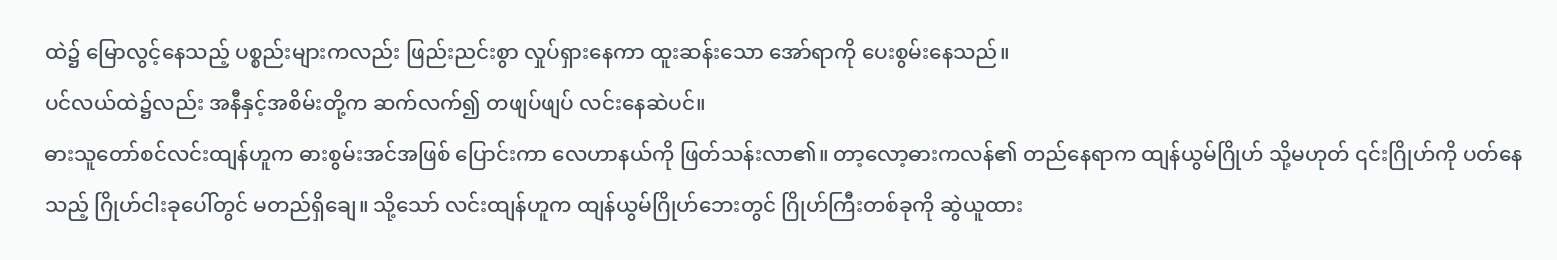ထဲ၌ မြောလွင့်နေသည့် ပစ္စည်းများကလည်း ဖြည်းညင်းစွာ လှုပ်ရှားနေကာ ထူးဆန်းသော အော်ရာကို ပေးစွမ်းနေသည်။
ပင်လယ်ထဲ၌လည်း အနီနှင့်အစိမ်းတို့က ဆက်လက်၍ တဖျပ်ဖျပ် လင်းနေဆဲပင်။
ဓားသူတော်စင်လင်းထျန်ဟူက ဓားစွမ်းအင်အဖြစ် ပြောင်းကာ လေဟာနယ်ကို ဖြတ်သန်းလာ၏။ တာ့လော့ဓားကလန်၏ တည်နေရာက ထျန်ယွမ်ဂြိုဟ် သို့မဟုတ် ၎င်းဂြိုဟ်ကို ပတ်နေသည့် ဂြိုဟ်ငါးခုပေါ်တွင် မတည်ရှိချေ။ သို့သော် လင်းထျန်ဟူက ထျန်ယွမ်ဂြိုဟ်ဘေးတွင် ဂြိုဟ်ကြီးတစ်ခုကို ဆွဲယူထား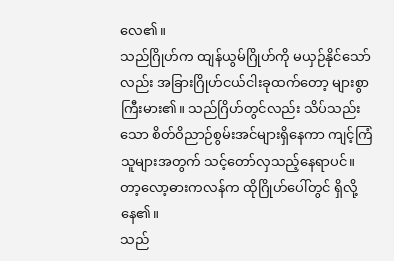လေ၏။
သည်ဂြိုဟ်က ထျန်ယွမ်ဂြိုဟ်ကို မယှဉ်နိုင်သော်လည်း အခြားဂြိုဟ်ငယ်ငါးခုထက်တော့ များစွာ ကြီးမား၏။ သည်ဂြိဟ်တွင်လည်း သိပ်သည်းသော စိတ်ဝိညာဉ်စွမ်းအင်များရှိနေကာ ကျင့်ကြံသူများအတွက် သင့်တော်လှသည့်နေရာပင်။
တာ့လော့ဓားကလန်က ထိုဂြိုဟ်ပေါ်တွင် ရှိလို့နေ၏။
သည်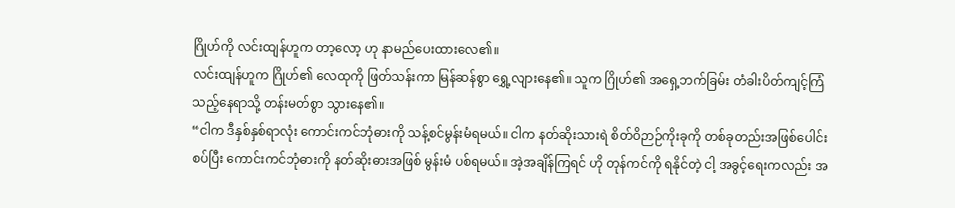ဂြိုဟ်ကို လင်းထျန်ဟူက တာ့လော့ ဟု နာမည်ပေးထားလေ၏။
လင်းထျန်ဟူက ဂြိုဟ်၏ လေထုကို ဖြတ်သန်းကာ မြန်ဆန်စွာ ရွှေ့လျားနေ၏။ သူက ဂြိုဟ်၏ အရှေ့ဘက်ခြမ်း တံခါးပိတ်ကျင့်ကြံသည့်နေရာသို့ တန်းမတ်စွာ သွားနေ၏။
“ငါက ဒီနှစ်နှစ်ရာလုံး ကောင်းကင်ဘုံဓားကို သန့်စင်မွန်းမံရမယ်။ ငါက နတ်ဆိုးသားရဲ စိတ်ဝိဉာဉ်ကိုးခုကို တစ်ခုတည်းအဖြစ်ပေါင်းစပ်ပြီး ကောင်းကင်ဘုံဓားကို နတ်ဆိုးဓားအဖြစ် မွန်းမံ ပစ်ရမယ်။ အဲ့အချိန်ကြရင် ဟို တုန်ကင်ကို ရနိုင်တဲ့ ငါ့ အခွင့်ရေးကလည်း အ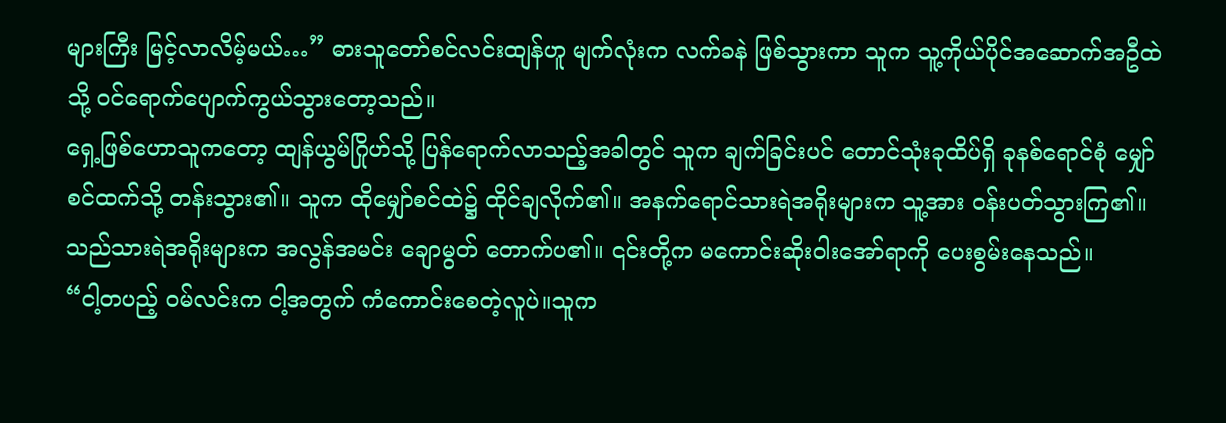များကြီး မြင့်လာလိမ့်မယ်…” ဓားသူတော်စင်လင်းထျန်ဟူ မျက်လုံးက လက်ခနဲ ဖြစ်သွားကာ သူက သူ့ကိုယ်ပိုင်အဆောက်အဦထဲသို့ ဝင်ရောက်ပျောက်ကွယ်သွားတော့သည်။
ရှေ့ဖြစ်ဟောသူကတော့ ထျန်ယွမ်ဂြိုဟ်သို့ ပြန်ရောက်လာသည့်အခါတွင် သူက ချက်ခြင်းပင် တောင်သုံးခုထိပ်ရှိ ခုနစ်ရောင်စုံ မျှော်စင်ထက်သို့ တန်းသွား၏။ သူက ထိုမျှော်စင်ထဲ၌ ထိုင်ချလိုက်၏။ အနက်ရောင်သားရဲအရိုးများက သူ့အား ဝန်းပတ်သွားကြ၏။
သည်သားရဲအရိုးများက အလွန်အမင်း ချောမွတ် တောက်ပ၏။ ၎င်းတို့က မကောင်းဆိုးဝါးအော်ရာကို ပေးစွမ်းနေသည်။
“ငါ့တပည့် ဝမ်လင်းက ငါ့အတွက် ကံကောင်းစေတဲ့လူပဲ။သူက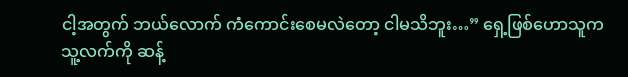ငါ့အတွက် ဘယ်လောက် ကံကောင်းစေမလဲတော့ ငါမသိဘူး…” ရှေ့ဖြစ်ဟောသူက သူ့လက်ကို ဆန့်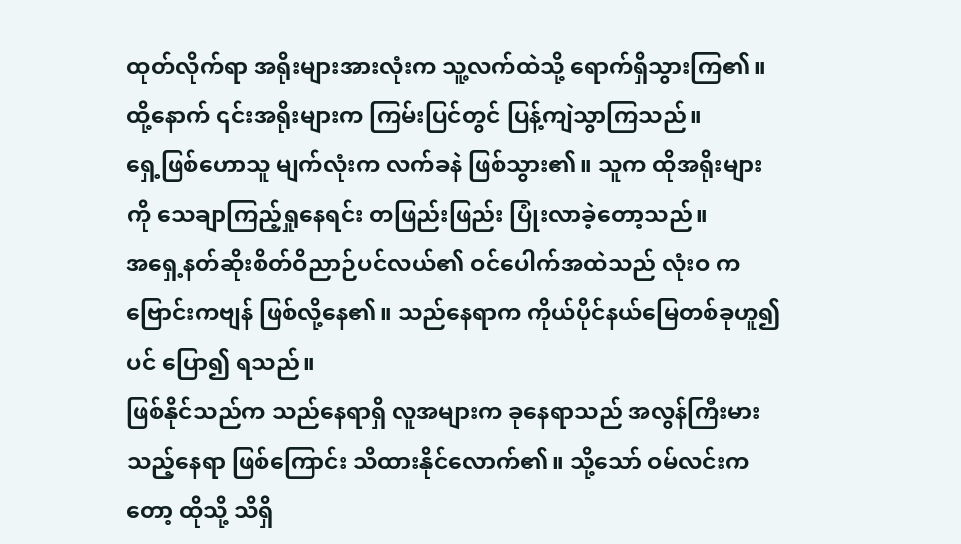ထုတ်လိုက်ရာ အရိုးများအားလုံးက သူ့လက်ထဲသို့ ရောက်ရှိသွားကြ၏။ထို့နောက် ၎င်းအရိုးများက ကြမ်းပြင်တွင် ပြန့်ကျဲသွာကြသည်။
ရှေ့ဖြစ်ဟောသူ မျက်လုံးက လက်ခနဲ ဖြစ်သွား၏။ သူက ထိုအရိုးများကို သေချာကြည့်ရှုနေရင်း တဖြည်းဖြည်း ပြုံးလာခဲ့တော့သည်။
အရှေ့နတ်ဆိုးစိတ်ဝိညာဉ်ပင်လယ်၏ ဝင်ပေါက်အထဲသည် လုံးဝ ကဗြောင်းကဗျန် ဖြစ်လို့နေ၏။ သည်နေရာက ကိုယ်ပိုင်နယ်မြေတစ်ခုဟူ၍ပင် ပြော၍ ရသည်။
ဖြစ်နိုင်သည်က သည်နေရာရှိ လူအများက ခုနေရာသည် အလွန်ကြီးမားသည့်နေရာ ဖြစ်ကြောင်း သိထားနိုင်လောက်၏။ သို့သော် ဝမ်လင်းကတော့ ထိုသို့ သိရှိ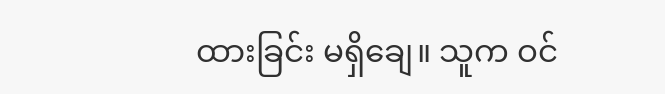ထားခြင်း မရှိချေ။ သူက ဝင်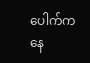ပေါက်ကနေ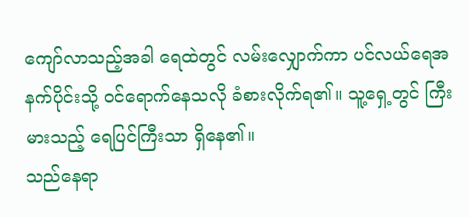ကျော်လာသည့်အခါ ရေထဲတွင် လမ်းလျှောက်ကာ ပင်လယ်ရေအနက်ပိုင်းသို့ ဝင်ရောက်နေသလို ခံစားလိုက်ရ၏။ သူ့ရှေ့တွင် ကြီးမားသည့် ရေပြင်ကြီးသာ ရှိနေ၏။
သည်နေရာ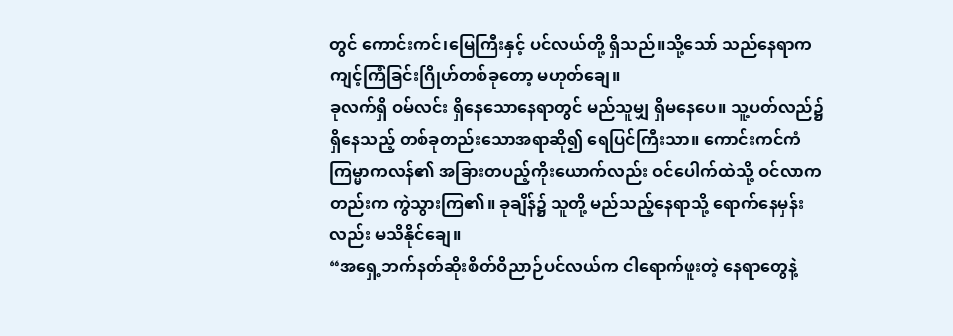တွင် ကောင်းကင်၊မြေကြီးနှင့် ပင်လယ်တို့ ရှိသည်။သို့သော် သည်နေရာက ကျင့်ကြံခြင်းဂြိုဟ်တစ်ခုတော့ မဟုတ်ချေ။
ခုလက်ရှိ ဝမ်လင်း ရှိနေသောနေရာတွင် မည်သူမျှ ရှိမနေပေ။ သူ့ပတ်လည်၌ ရှိနေသည့် တစ်ခုတည်းသောအရာဆို၍ ရေပြင်ကြီးသာ။ ကောင်းကင်ကံကြမ္မာကလန်၏ အခြားတပည့်ကိုးယောက်လည်း ဝင်ပေါက်ထဲသို့ ဝင်လာကတည်းက ကွဲသွားကြ၏။ ခုချိန်၌ သူတို့ မည်သည့်နေရာသို့ ရောက်နေမှန်းလည်း မသိနိုင်ချေ။
“အရှေ့ဘက်နတ်ဆိုးစိတ်ဝိညာဉ်ပင်လယ်က ငါရောက်ဖူးတဲ့ နေရာတွေနဲ့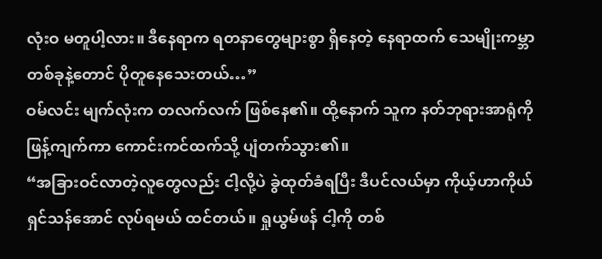လုံးဝ မတူပါ့လား။ ဒီနေရာက ရတနာတွေများစွာ ရှိနေတဲ့ နေရာထက် သေမျိုးကမ္ဘာတစ်ခုနဲ့တောင် ပိုတူနေသေးတယ်…”
ဝမ်လင်း မျက်လုံးက တလက်လက် ဖြစ်နေ၏။ ထို့နောက် သူက နတ်ဘုရားအာရုံကို ဖြန့်ကျက်ကာ ကောင်းကင်ထက်သို့ ပျံတက်သွား၏။
“အခြားဝင်လာတဲ့လူတွေလည်း ငါ့လို့ပဲ ခွဲထုတ်ခံရပြီး ဒီပင်လယ်မှာ ကိုယ့်ဟာကိုယ် ရှင်သန်အောင် လုပ်ရမယ် ထင်တယ်။ ရှုယွမ်ဖန် ငါ့ကို တစ်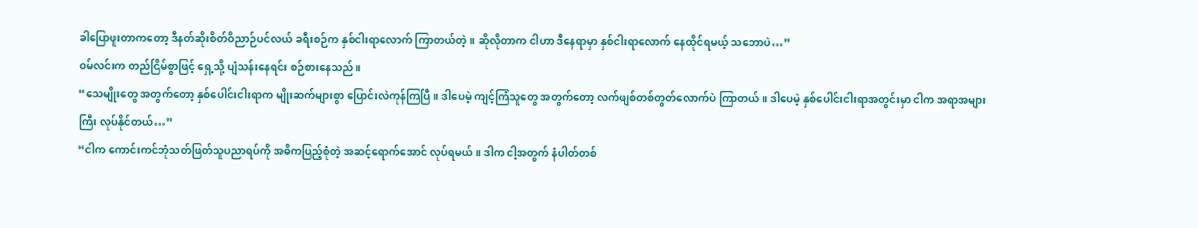ခါပြောဖူးတာကတော့ ဒီနတ်ဆိုးစိတ်ဝိညာဉ်ပင်လယ် ခရီးစဉ်က နှစ်ငါးရာလောက် ကြာတယ်တဲ့။ ဆိုလိုတာက ငါဟာ ဒီနေရာမှာ နှစ်ငါးရာလောက် နေထိုင်ရမယ့် သဘောပဲ…”
ဝမ်လင်းက တည်ငြိမ်စွာဖြင့် ရှေ့သို့ ပျံသန်းနေရင်း စဉ်စားနေသည်။
“သေမျိုးတွေ အတွက်တော့ နှစ်ပေါင်းငါးရာက မျိုးဆက်များစွာ ပြောင်းလဲကုန်ကြပြီ။ ဒါပေမဲ့ ကျင့်ကြံသူတွေ အတွက်တော့ လက်ဖျစ်တစ်တွတ်လောက်ပဲ ကြာတယ်။ ဒါပေမဲ့ နှစ်ပေါင်းငါးရာအတွင်းမှာ ငါက အရာအများကြီး လုပ်နိုင်တယ်…”
“ငါက ကောင်းကင်ဘုံသတ်ဖြတ်သူပညာရပ်ကို အဓိကပြည့်စုံတဲ့ အဆင့်ရောက်အောင် လုပ်ရမယ်။ ဒါက ငါ့အတွက် နံပါတ်တစ်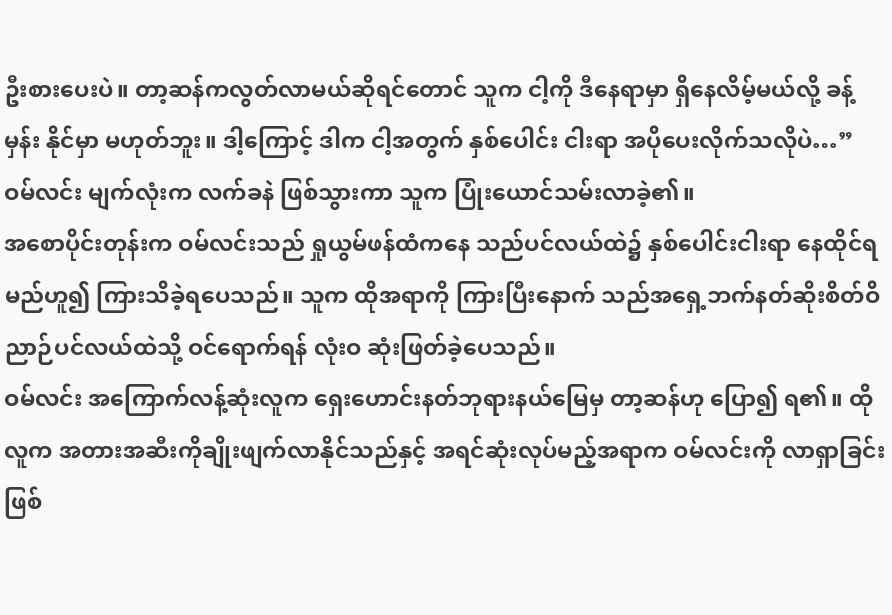ဦးစားပေးပဲ။ တာ့ဆန်ကလွတ်လာမယ်ဆိုရင်တောင် သူက ငါ့ကို ဒီနေရာမှာ ရှိနေလိမ့်မယ်လို့ ခန့်မှန်း နိုင်မှာ မဟုတ်ဘူး။ ဒါ့ကြောင့် ဒါက ငါ့အတွက် နှစ်ပေါင်း ငါးရာ အပိုပေးလိုက်သလိုပဲ…”
ဝမ်လင်း မျက်လုံးက လက်ခနဲ ဖြစ်သွားကာ သူက ပြုံးယောင်သမ်းလာခဲ့၏။
အစောပိုင်းတုန်းက ဝမ်လင်းသည် ရှုယွမ်ဖန်ထံကနေ သည်ပင်လယ်ထဲ၌ နှစ်ပေါင်းငါးရာ နေထိုင်ရမည်ဟူ၍ ကြားသိခဲ့ရပေသည်။ သူက ထိုအရာကို ကြားပြီးနောက် သည်အရှေ့ဘက်နတ်ဆိုးစိတ်ဝိညာဉ်ပင်လယ်ထဲသို့ ဝင်ရောက်ရန် လုံးဝ ဆုံးဖြတ်ခဲ့ပေသည်။
ဝမ်လင်း အကြောက်လန့်ဆုံးလူက ရှေးဟောင်းနတ်ဘုရားနယ်မြေမှ တာ့ဆန်ဟု ပြော၍ ရ၏။ ထိုလူက အတားအဆီးကိုချိုးဖျက်လာနိုင်သည်နှင့် အရင်ဆုံးလုပ်မည့်အရာက ဝမ်လင်းကို လာရှာခြင်း ဖြစ်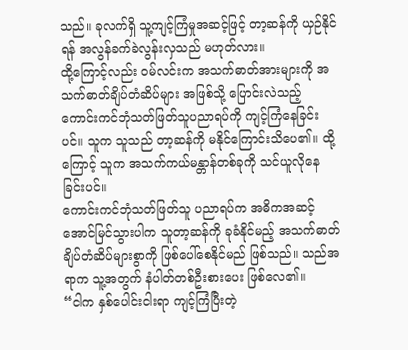သည်။ ခုလက်ရှိ သူ့ကျင့်ကြံမှုအဆင့်ဖြင့် တာ့ဆန်ကို ယှဉ်နိုင်ရန် အလွန်ခက်ခဲလွန်းလှသည် မဟုတ်လား။
ထို့ကြောင့်လည်း ဝမ်လင်းက အသက်ဓာတ်အားများကို အသက်ဓာတ်ချိပ်တံဆိပ်များ အဖြစ်သို့ ပြောင်းလဲသည့် ကောင်းကင်ဘုံသတ်ဖြတ်သူပညာရပ်ကို ကျင့်ကြံနေခြင်းပင်။ သူက သူသည် တာ့ဆန်ကို မနိုင်ကြောင်းသိပေ၏။ ထို့ကြောင့် သူက အသက်ကယ်မန္တာန်တစ်ခုကို သင်ယူလိုနေခြင်းပင်။
ကောင်းကင်ဘုံသတ်ဖြတ်သူ ပညာရပ်က အဓိကအဆင့် အောင်မြင်သွားပါက သူတာ့ဆန်ကို ခုခံနိုင်မည့် အသက်ဓာတ်ချိပ်တံဆိပ်များစွာကို ဖြစ်ပေါ်စေနိုင်မည် ဖြစ်သည်။ သည်အရာက သူ့အတွက် နံပါတ်တစ်ဦးစားပေး ဖြစ်လေ၏။
“ငါက နှစ်ပေါင်းငါးရာ ကျင့်ကြံပြီးတဲ့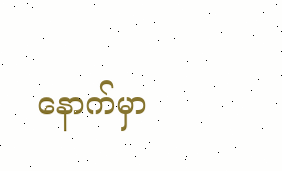နောက်မှာ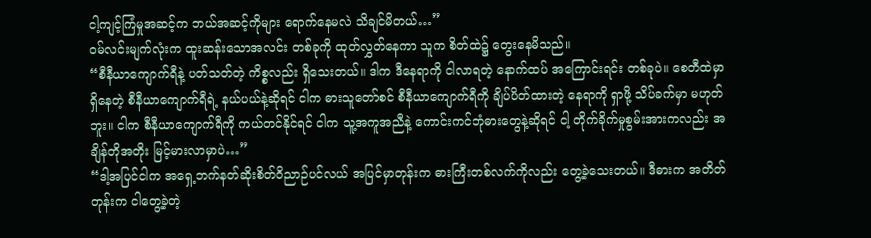ငါ့ကျင့်ကြံမှုအဆင့်က ဘယ်အဆင့်ကိုများ ရောက်နေမလဲ သိချင်မိတယ်…”
ဝမ်လင်းမျက်လုံးက ထူးဆန်းသောအလင်း တစ်ခုကို ထုတ်လွှတ်နေကာ သူက စိတ်ထဲ၌ တွေးနေမိသည်။
“စီနီယာကျောက်ရီနဲ့ ပတ်သတ်တဲ့ ကိစ္စလည်း ရှိသေးတယ်။ ဒါက ဒီနေရာကို ငါလာရတဲ့ နောက်ထပ် အကြောင်းရင်း တစ်ခုပဲ။ စေတီထဲမှာ ရှိနေတဲ့ စီနီယာကျောက်ရီရဲ့ နယ်ပယ်နဲ့ဆိုရင် ငါက ဓားသူတော်စင် စီနီယာကျောက်ရီကို ချိပ်ပိတ်ထားတဲ့ နေရာကို ရှာဖို့ သိပ်ခက်မှာ မဟုတ်ဘူး။ ငါက စီနီယာကျောက်ရီကို ကယ်တင်နိုင်ရင် ငါက သူ့အကူအညီနဲ့ ကောင်းကင်ဘုံဓားတွေနဲ့ဆိုရင် ငါ့ တိုက်ခိုက်မှုစွမ်းအားကလည်း အချိန်တိုအတိုး မြင့်မားလာမှာပဲ…”
“ဒါ့အပြင်ငါက အရှေ့ဘက်နတ်ဆိုးစိတ်ဝိညာဉ်ပင်လယ် အပြင်မှာတုန်းက ဓားကြီးတစ်လက်ကိုလည်း တွေ့ခဲ့သေးတယ်။ ဒီဓားက အတိတ်တုန်းက ငါတွေ့ခဲ့တဲ့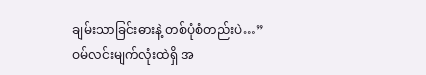ချမ်းသာခြင်းဓားနဲ့ တစ်ပုံစံတည်းပဲ…”
ဝမ်လင်းမျက်လုံးထဲရှိ အ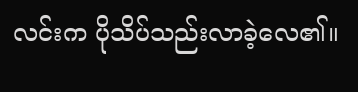လင်းက ပိုသိပ်သည်းလာခဲ့လေ၏။